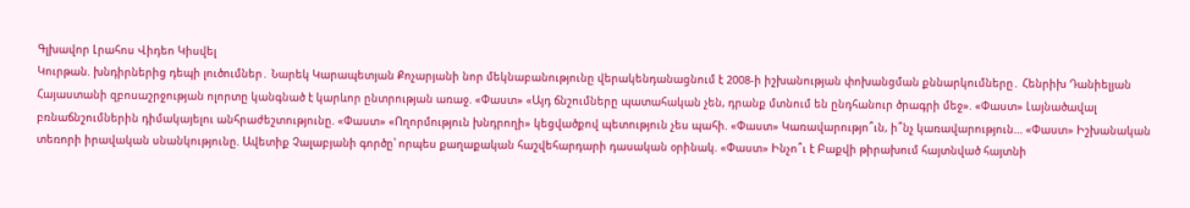Գլխավոր Լրահոս Վիդեո Կիսվել
Կուրթան. խնդիրներից դեպի լուծումներ․ Նարեկ Կարապետյան Քոչարյանի նոր մեկնաբանությունը վերակենդանացնում է 2008-ի իշխանության փոխանցման քննարկումները․ Հենրիխ Դանիելյան Հայաստանի զբոսաշրջության ոլորտը կանգնած է կարևոր ընտրության առաջ. «Փաստ» «Այդ ճնշումները պատահական չեն, դրանք մտնում են ընդհանուր ծրագրի մեջ». «Փաստ» Լայնածավալ բռնաճնշումներին դիմակայելու անհրաժեշտությունը. «Փաստ» «Ողորմություն խնդրողի» կեցվածքով պետություն չես պահի. «Փաստ» Կառավարությո՞ւն, ի՞նչ կառավարություն... «Փաստ» Իշխանական տեռորի իրավական սնանկությունը. Ավետիք Չալաբյանի գործը՝ որպես քաղաքական հաշվեհարդարի դասական օրինակ. «Փաստ» Ինչո՞ւ է Բաքվի թիրախում հայտնված հայտնի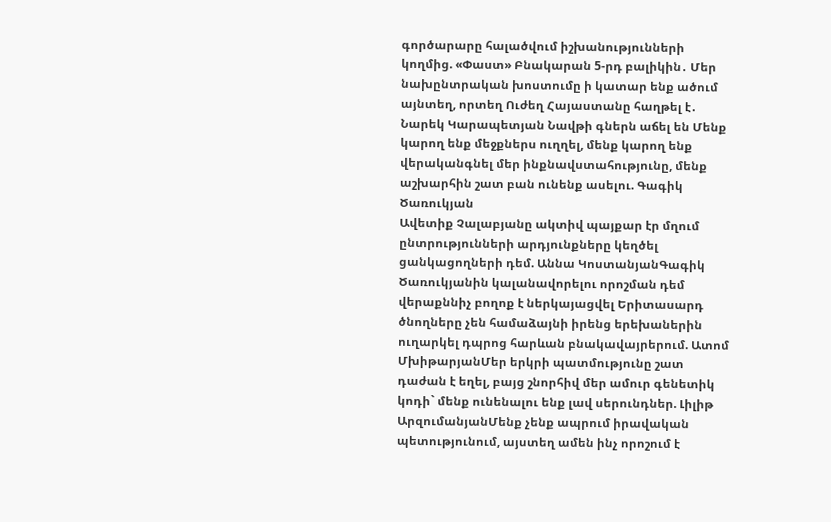գործարարը հալածվում իշխանությունների կողմից. «Փաստ» Բնակարան 5-րդ բալիկին․ Մեր նախընտրական խոստումը ի կատար ենք ածում այնտեղ, որտեղ Ուժեղ Հայաստանը հաղթել է․ Նարեկ Կարապետյան Նավթի գներն աճել են Մենք կարող ենք մեջքներս ուղղել, մենք կարող ենք վերականգնել մեր ինքնավստահությունը, մենք աշխարհին շատ բան ունենք ասելու. Գագիկ Ծառուկյան
Ավետիք Չալաբյանը ակտիվ պայքար էր մղում ընտրությունների արդյունքները կեղծել ցանկացողների դեմ. Աննա ԿոստանյանԳագիկ Ծառուկյանին կալանավորելու որոշման դեմ վերաքննիչ բողոք է ներկայացվել Երիտասարդ ծնողները չեն համաձայնի իրենց երեխաներին ուղարկել դպրոց հարևան բնակավայրերում. Ատոմ ՄխիթարյանՄեր երկրի պատմությունը շատ դաժան է եղել, բայց շնորհիվ մեր ամուր գենետիկ կոդի` մենք ունենալու ենք լավ սերունդներ. Լիլիթ ԱրզումանյանՄենք չենք ապրում իրավական պետությունում, այստեղ ամեն ինչ որոշում է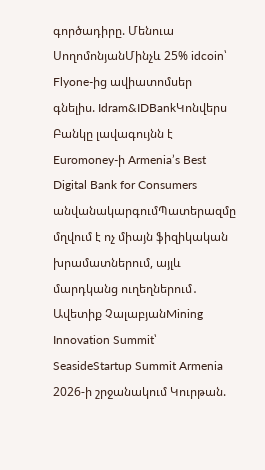գործադիրը. Մենուա ՍողոմոնյանՄինչև 25% idcoin՝ Flyone-ից ավիատոմսեր գնելիս. Idram&IDBankԿոնվերս Բանկը լավագույնն է Euromoney-ի Armenia’s Best Digital Bank for Consumers անվանակարգումՊատերազմը մղվում է ոչ միայն ֆիզիկական խրամատներում, այլև մարդկանց ուղեղներում․ Ավետիք ՉալաբյանMining Innovation Summit՝ SeasideStartup Summit Armenia 2026-ի շրջանակում Կուրթան.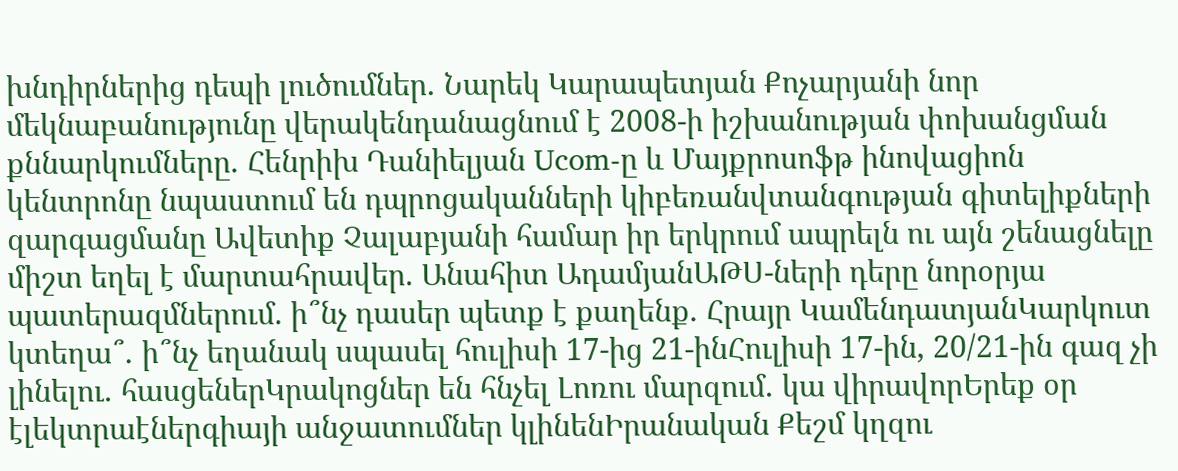խնդիրներից դեպի լուծումներ․ Նարեկ Կարապետյան Քոչարյանի նոր մեկնաբանությունը վերակենդանացնում է 2008-ի իշխանության փոխանցման քննարկումները․ Հենրիխ Դանիելյան Ucom-ը և Մայքրոսոֆթ ինովացիոն կենտրոնը նպաստում են դպրոցականների կիբեռանվտանգության գիտելիքների զարգացմանը Ավետիք Չալաբյանի համար իր երկրում ապրելն ու այն շենացնելը միշտ եղել է մարտահրավեր. Անահիտ ԱդամյանԱԹՍ-ների դերը նորօրյա պատերազմներում. ի՞նչ դասեր պետք է քաղենք․ Հրայր ԿամենդատյանԿարկուտ կտեղա՞․ ի՞նչ եղանակ սպասել հուլիսի 17-ից 21-ինՀուլիսի 17-ին, 20/21-ին գազ չի լինելու․ հասցեներԿրակոցներ են հնչել Լոռու մարզում․ կա վիրավորԵրեք օր էլեկտրաէներգիայի անջատումներ կլինենԻրանական Քեշմ կղզու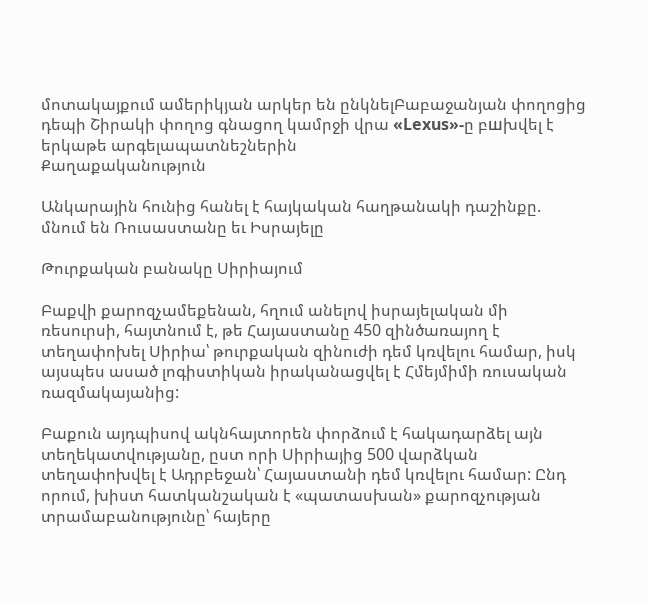մոտակայքում ամերիկյան արկեր են ընկնելԲաբաջանյան փողոցից դեպի Շիրակի փողոց գնացող կամրջի վրա «Lexus»-ը բшխվել է երկաթե արգելապատնեշներին
Քաղաքականություն

Անկարային հունից հանել է հայկական հաղթանակի դաշինքը. մնում են Ռուսաստանը եւ Իսրայելը

Թուրքական բանակը Սիրիայում

Բաքվի քարոզչամեքենան, հղում անելով իսրայելական մի ռեսուրսի, հայտնում է, թե Հայաստանը 450 զինծառայող է տեղափոխել Սիրիա՝ թուրքական զինուժի դեմ կռվելու համար, իսկ այսպես ասած լոգիստիկան իրականացվել է Հմեյմիմի ռուսական ռազմակայանից:

Բաքուն այդպիսով ակնհայտորեն փորձում է հակադարձել այն տեղեկատվությանը, ըստ որի Սիրիայից 500 վարձկան տեղափոխվել է Ադրբեջան՝ Հայաստանի դեմ կռվելու համար: Ընդ որում, խիստ հատկանշական է «պատասխան» քարոզչության տրամաբանությունը՝ հայերը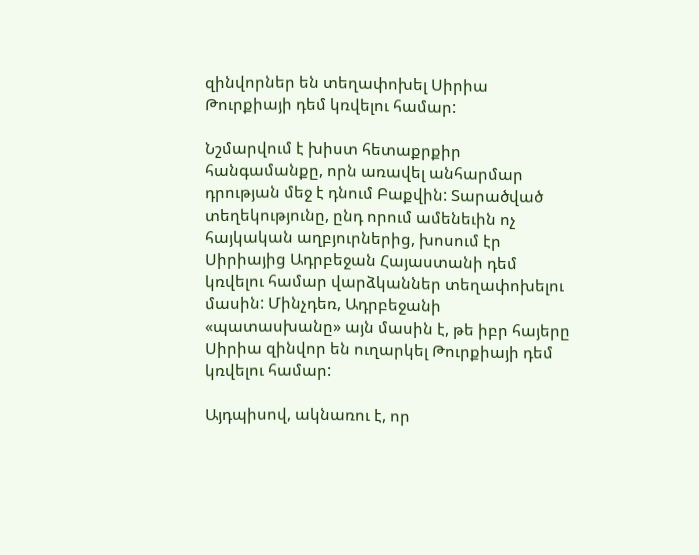զինվորներ են տեղափոխել Սիրիա Թուրքիայի դեմ կռվելու համար:

Նշմարվում է խիստ հետաքրքիր հանգամանքը, որն առավել անհարմար դրության մեջ է դնում Բաքվին: Տարածված տեղեկությունը, ընդ որում ամենեւին ոչ հայկական աղբյուրներից, խոսում էր Սիրիայից Ադրբեջան Հայաստանի դեմ կռվելու համար վարձկաններ տեղափոխելու մասին: Մինչդեռ, Ադրբեջանի «պատասխանը» այն մասին է, թե իբր հայերը Սիրիա զինվոր են ուղարկել Թուրքիայի դեմ կռվելու համար:

Այդպիսով, ակնառու է, որ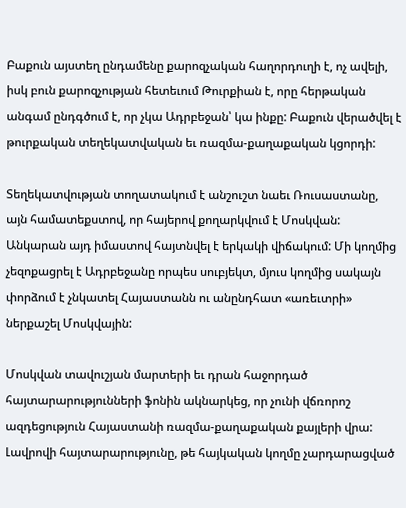Բաքուն այստեղ ընդամենը քարոզչական հաղորդուղի է, ոչ ավելի, իսկ բուն քարոզչության հետեւում Թուրքիան է, որը հերթական անգամ ընդգծում է, որ չկա Ադրբեջան՝ կա ինքը: Բաքուն վերածվել է թուրքական տեղեկատվական եւ ռազմա-քաղաքական կցորդի:

Տեղեկատվության տողատակում է անշուշտ նաեւ Ռուսաստանը, այն համատեքստով, որ հայերով քողարկվում է Մոսկվան: Անկարան այդ իմաստով հայտնվել է երկակի վիճակում: Մի կողմից չեզոքացրել է Ադրբեջանը որպես սուբյեկտ, մյուս կողմից սակայն փորձում է չնկատել Հայաստանն ու անընդհատ «առեւտրի» ներքաշել Մոսկվային:

Մոսկվան տավուշյան մարտերի եւ դրան հաջորդած հայտարարությունների ֆոնին ակնարկեց, որ չունի վճռորոշ ազդեցություն Հայաստանի ռազմա-քաղաքական քայլերի վրա: Լավրովի հայտարարությունը, թե հայկական կողմը չարդարացված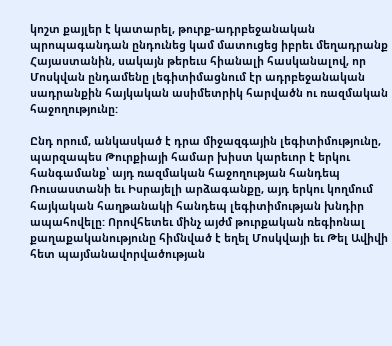կոշտ քայլեր է կատարել, թուրք-ադրբեջանական պրոպագանդան ընդունեց կամ մատուցեց իբրեւ մեղադրանք Հայաստանին, սակայն թերեւս հիանալի հասկանալով, որ Մոսկվան ընդամենը լեգիտիմացնում էր ադրբեջանական սադրանքին հայկական ասիմետրիկ հարվածն ու ռազմական հաջողությունը:

Ընդ որում, անկասկած է դրա միջազգային լեգիտիմությունը, պարզապես Թուրքիայի համար խիստ կարեւոր է երկու հանգամանք՝ այդ ռազմական հաջողության հանդեպ Ռուսաստանի եւ Իսրայելի արձագանքը, այդ երկու կողմում հայկական հաղթանակի հանդեպ լեգիտիմության խնդիր ապահովելը: Որովհետեւ մինչ այժմ թուրքական ռեգիոնալ քաղաքականությունը հիմնված է եղել Մոսկվայի եւ Թել Ավիվի հետ պայմանավորվածության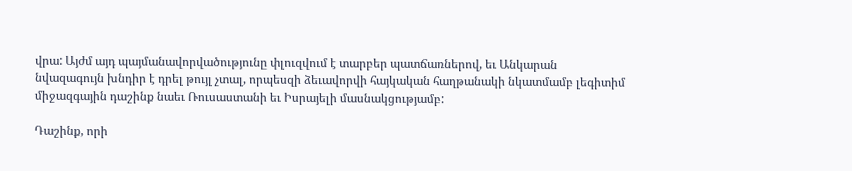վրա: Այժմ այդ պայմանավորվածությունը փլուզվում է տարբեր պատճառներով, եւ Անկարան նվազագույն խնդիր է դրել թույլ չտալ, որպեսզի ձեւավորվի հայկական հաղթանակի նկատմամբ լեգիտիմ միջազգային դաշինք նաեւ Ռուսաստանի եւ Իսրայելի մասնակցությամբ:

Դաշինք, որի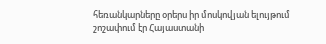հեռանկարները օրերս իր մոսկովյան ելույթում շոշափում էր Հայաստանի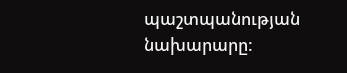պաշտպանության նախարարը: